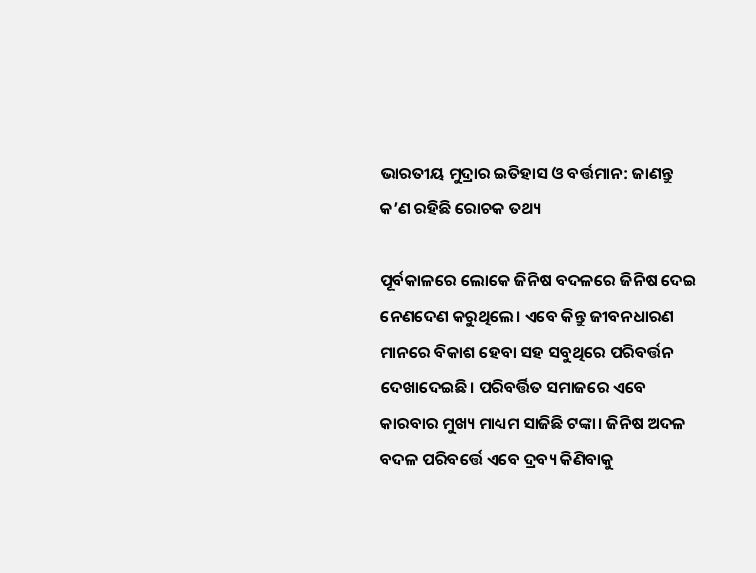ଭାରତୀୟ ମୁଦ୍ରାର ଇତିହାସ ଓ ବର୍ତ୍ତମାନ: ଜାଣନ୍ତୁ କ’ଣ ରହିଛି ରୋଚକ ତଥ୍ୟ

ପୂର୍ବକାଳରେ ଲୋକେ ଜିନିଷ ବଦଳରେ ଜିନିଷ ଦେଇ ନେଣଦେଣ କରୁଥିଲେ। ଏବେ କିନ୍ତୁ ଜୀବନଧାରଣ ମାନରେ ବିକାଶ ହେବା ସହ ସବୁଥିରେ ପରିବର୍ତ୍ତନ ଦେଖାଦେଇଛି। ପରିବର୍ତ୍ତିତ ସମାଜରେ ଏବେ କାରବାର ମୁଖ୍ୟ ମାଧ୍ୟମ ସାଜିଛି ଟଙ୍କା। ଜିନିଷ ଅଦଳ ବଦଳ ପରିବର୍ତ୍ତେ ଏବେ ଦ୍ରବ୍ୟ କିଣିବାକୁ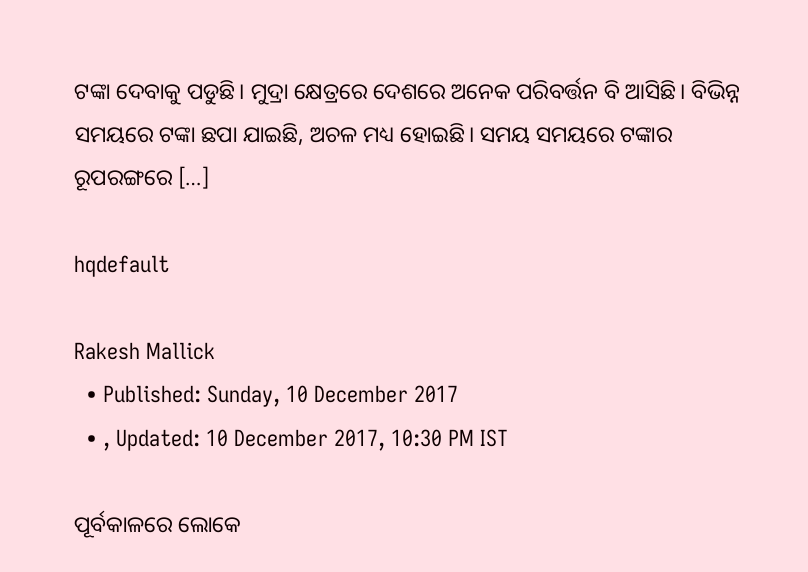ଟଙ୍କା ଦେବାକୁ ପଡୁଛି। ମୁଦ୍ରା କ୍ଷେତ୍ରରେ ଦେଶରେ ଅନେକ ପରିବର୍ତ୍ତନ ବି ଆସିଛି। ବିଭିନ୍ନ ସମୟରେ ଟଙ୍କା ଛପା ଯାଇଛି, ଅଚଳ ମଧ୍ୟ ହୋଇଛି। ସମୟ ସମୟରେ ଟଙ୍କାର ରୂପରଙ୍ଗରେ […]

hqdefault

Rakesh Mallick
  • Published: Sunday, 10 December 2017
  • , Updated: 10 December 2017, 10:30 PM IST

ପୂର୍ବକାଳରେ ଲୋକେ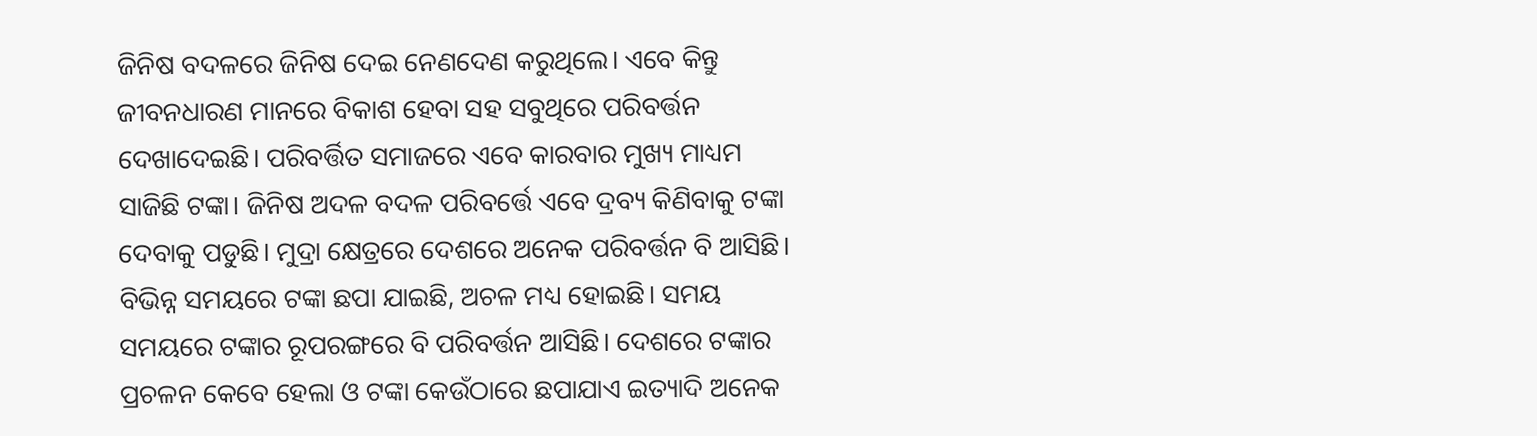ଜିନିଷ ବଦଳରେ ଜିନିଷ ଦେଇ ନେଣଦେଣ କରୁଥିଲେ। ଏବେ କିନ୍ତୁ ଜୀବନଧାରଣ ମାନରେ ବିକାଶ ହେବା ସହ ସବୁଥିରେ ପରିବର୍ତ୍ତନ ଦେଖାଦେଇଛି। ପରିବର୍ତ୍ତିତ ସମାଜରେ ଏବେ କାରବାର ମୁଖ୍ୟ ମାଧ୍ୟମ ସାଜିଛି ଟଙ୍କା। ଜିନିଷ ଅଦଳ ବଦଳ ପରିବର୍ତ୍ତେ ଏବେ ଦ୍ରବ୍ୟ କିଣିବାକୁ ଟଙ୍କା ଦେବାକୁ ପଡୁଛି। ମୁଦ୍ରା କ୍ଷେତ୍ରରେ ଦେଶରେ ଅନେକ ପରିବର୍ତ୍ତନ ବି ଆସିଛି। ବିଭିନ୍ନ ସମୟରେ ଟଙ୍କା ଛପା ଯାଇଛି, ଅଚଳ ମଧ୍ୟ ହୋଇଛି। ସମୟ ସମୟରେ ଟଙ୍କାର ରୂପରଙ୍ଗରେ ବି ପରିବର୍ତ୍ତନ ଆସିଛି। ଦେଶରେ ଟଙ୍କାର ପ୍ରଚଳନ କେବେ ହେଲା ଓ ଟଙ୍କା କେଉଁଠାରେ ଛପାଯାଏ ଇତ୍ୟାଦି ଅନେକ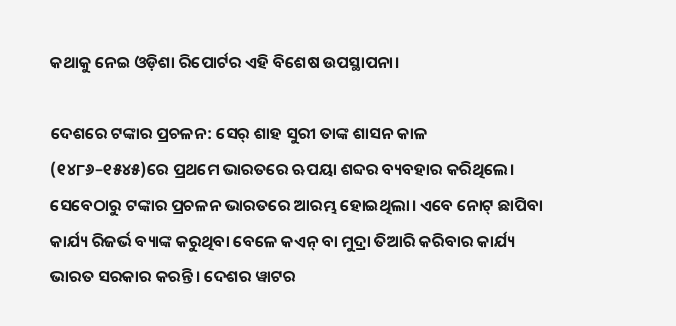କଥାକୁ ନେଇ ଓଡ଼ିଶା ରିପୋର୍ଟର ଏହି ବିଶେଷ ଉପସ୍ଥାପନା।

ଦେଶରେ ଟଙ୍କାର ପ୍ରଚଳନ: ସେର୍‌ ଶାହ ସୁରୀ ତାଙ୍କ ଶାସନ କାଳ (୧୪୮୬–୧୫୪୫)ରେ ପ୍ରଥମେ ଭାରତରେ ଋପୟା ଶବ୍ଦର ବ୍ୟବହାର କରିଥିଲେ। ସେବେଠାରୁ ଟଙ୍କାର ପ୍ରଚଳନ ଭାରତରେ ଆରମ୍ଭ ହୋଇଥିଲା। ଏବେ ନୋଟ୍‌ ଛାପିବା କାର୍ଯ୍ୟ ରିଜର୍ଭ ବ୍ୟାଙ୍କ କରୁଥିବା ବେଳେ କଏନ୍ ବା ମୁଦ୍ରା ତିଆରି କରିବାର କାର୍ଯ୍ୟ ଭାରତ ସରକାର କରନ୍ତି। ଦେଶର ୱାଟର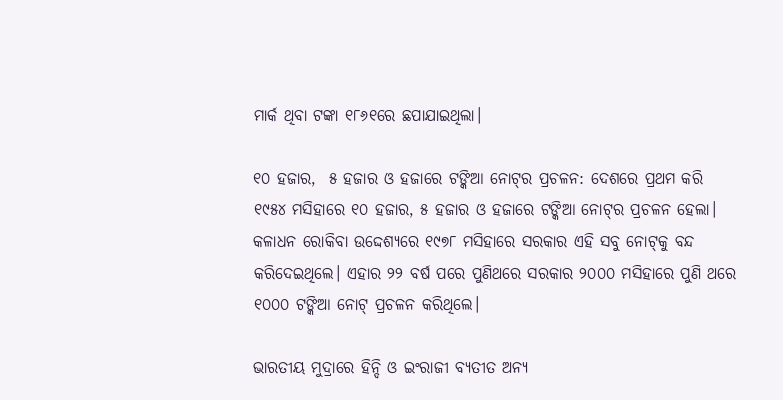ମାର୍କ ଥିବା ଟଙ୍କା ୧୮୬୧ରେ ଛପାଯାଇଥିଲା।

୧୦ ହଜାର,  ୫ ହଜାର ଓ ହଜାରେ ଟଙ୍କିଆ ନୋଟ୍‌ର ପ୍ରଚଳନ: ଦେଶରେ ପ୍ରଥମ କରି ୧୯୫୪ ମସିହାରେ ୧୦ ହଜାର, ୫ ହଜାର ଓ ହଜାରେ ଟଙ୍କିଆ ନୋଟ୍‌ର ପ୍ରଚଳନ ହେଲା। କଳାଧନ ରୋକିବା ଉଦ୍ଦେଶ୍ୟରେ ୧୯୭୮ ମସିହାରେ ସରକାର ଏହି ସବୁ ନୋଟ୍‌କୁ ବନ୍ଦ କରିଦେଇଥିଲେ। ଏହାର ୨୨ ବର୍ଷ ପରେ ପୁଣିଥରେ ସରକାର ୨୦୦୦ ମସିହାରେ ପୁଣି ଥରେ ୧୦୦୦ ଟଙ୍କିଆ ନୋଟ୍‌ ପ୍ରଚଳନ କରିଥିଲେ।

ଭାରତୀୟ ମୁଦ୍ରାରେ ହିନ୍ଦି ଓ ଇଂରାଜୀ ବ୍ୟତୀତ ଅନ୍ୟ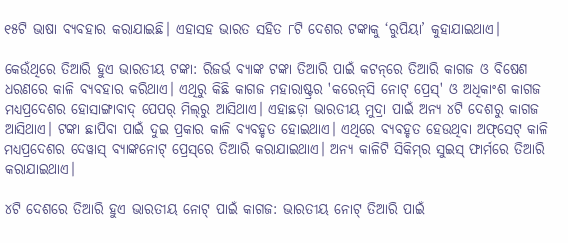୧୫ଟି ଭାଷା ବ୍ୟବହାର କରାଯାଇଛି। ଏହାସହ ଭାରତ ସହିତ ୮ଟି ଦେଶର ଟଙ୍କାକୁ ‘ରୁପିୟା’ କୁହାଯାଇଥାଏ।

କେଉଁଥିରେ ତିଆରି ହୁଏ ଭାରତୀୟ ଟଙ୍କା: ରିଜର୍ଭ ବ୍ୟାଙ୍କ ଟଙ୍କା ତିଆରି ପାଇଁ କଟନ୍‌ରେ ତିଆରି କାଗଜ ଓ ବିଷେଶ ଧରଣରେ କାଳି ବ୍ୟବହାର କରିଥାଏ। ଏଥିରୁ କିଛି କାଗଜ ମହାରାଷ୍ଟ୍ରର 'କରେନ୍‌ସି ନୋଟ୍‌ ପ୍ରେସ୍‌' ଓ ଅଧିକାଂଶ କାଗଜ ମଧ୍ୟପ୍ରଦେଶର ହୋସାଙ୍ଗାବାଦ୍‌ ପେପର୍‌ ମିଲ୍‌ରୁ ଆସିଥାଏ। ଏହାଛଡ଼ା ଭାରତୀୟ ମୁଦ୍ରା ପାଇଁ ଅନ୍ୟ ୪ଟି ଦେଶରୁ କାଗଜ ଆସିଥାଏ। ଟଙ୍କା ଛାପିବା ପାଇଁ ଦୁଇ ପ୍ରକାର କାଳି ବ୍ୟବହୃତ ହୋଇଥାଏ। ଏଥିରେ ବ୍ୟବହୃତ ହେଉଥିବା ଅଫ୍‌ସେଟ୍‌ କାଳି ମଧ୍ୟପ୍ରଦେଶର ଦେୱାସ୍ ବ୍ୟାଙ୍କନୋଟ୍‌ ପ୍ରେସ୍‌ରେ ତିଆରି କରାଯାଇଥାଏ। ଅନ୍ୟ କାଳିଟି ସିକିମ୍‌ର ସୁଇସ୍‌ ଫାର୍ମରେ ତିଆରି କରାଯାଇଥାଏ।

୪ଟି ଦେଶରେ ତିଆରି ହୁଏ ଭାରତୀୟ ନୋଟ୍‌ ପାଇଁ କାଗଜ: ଭାରତୀୟ ନୋଟ୍‌ ତିଆରି ପାଇଁ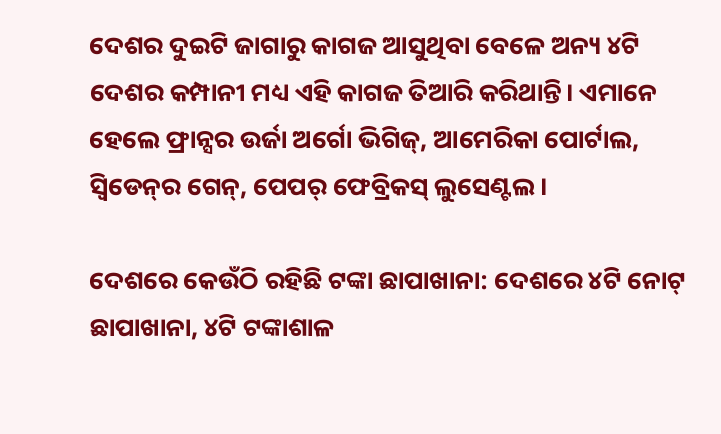ଦେଶର ଦୁଇଟି ଜାଗାରୁ କାଗଜ ଆସୁଥିବା ବେଳେ ଅନ୍ୟ ୪ଟି ଦେଶର କମ୍ପାନୀ ମଧ୍ୟ ଏହି କାଗଜ ତିଆରି କରିଥାନ୍ତି। ଏମାନେ ହେଲେ ଫ୍ରାନ୍ସର ଉର୍ଜା ଅର୍ଗୋ ଭିଗିଜ୍, ଆମେରିକା ପୋର୍ଟାଲ, ସ୍ୱିଡେନ୍‌ର ଗେନ୍‌, ପେପର୍ ଫେବ୍ରିକସ୍ ଲୁସେଣ୍ଟଲ।

ଦେଶରେ କେଉଁଠି ରହିଛି ଟଙ୍କା ଛାପାଖାନା: ଦେଶରେ ୪ଟି ନୋଟ୍‌ ଛାପାଖାନା, ୪ଟି ଟଙ୍କାଶାଳ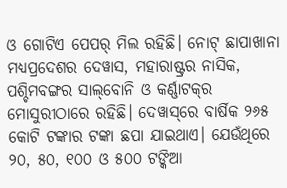ଓ ଗୋଟିଏ ପେପର୍‌ ମିଲ ରହିଛି। ନୋଟ୍‌ ଛାପାଖାନା ମଧ୍ୟପ୍ରଦେଶର ଦେୱାସ, ମହାରାଷ୍ଟ୍ରର ନାସିକ, ପଶ୍ଚିମବଙ୍ଗର ସାଲ୍‌ବୋନି ଓ କର୍ଣ୍ଣାଟକ୍‌ର ମୋସୁରୀଠାରେ ରହିଛି। ଦେୱାସ୍‌ରେ ବାର୍ଷିକ ୨୬୫ କୋଟି ଟଙ୍କାର ଟଙ୍କା ଛପା ଯାଇଥାଏ। ଯେଉଁଥିରେ ୨୦, ୫୦, ୧୦୦ ଓ ୫୦୦ ଟଙ୍କିଆ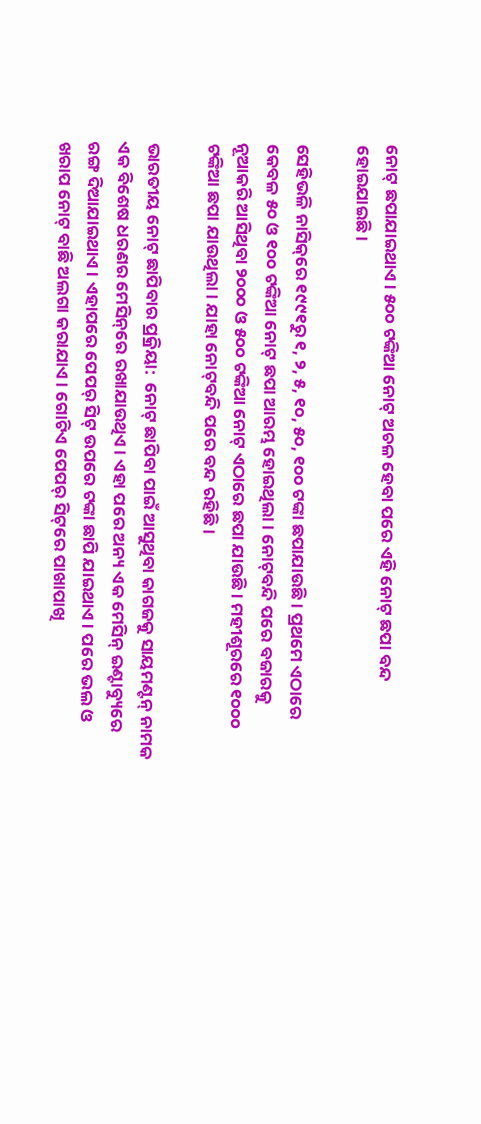ନୋଟ୍ ଛପାଯାଇଥାଏ। ୫୦୦ ଟଙ୍କିଆ ନୋଟ୍‌ ଅଚଳ ହେବା ପରେ ଏହି ନୋଟ୍ ଛପା ବନ୍ଦ ହୋଇଯାଇଛି।

ସେହିଭଳି ନାସିକ୍‌ରେ ୧୯୯୧ରୁ ୧, ୨, ୫, ୧୦, ୫୦, ୧୦୦ ଟଙ୍କା ଛପାଯାଉଛି। ପ୍ରଥମେ ଏଠାରେ କେବଳ ୫୦ ଓ ୧୦୦ ଟଙ୍କିଆ ନୋଟ୍‌ ଛପା ଆରମ୍ଭ ହୋଇଥିଲା। ନୋଟ୍‌ବନ୍ଦି ପରେ ବଜାରକୁ ନୂଆକରି ଆସିଥିବା ୨୦୦୦ ଓ ୫୦୦ ଟଙ୍କିଆ ନୋଟ୍‌ ଏଠାରେ ଛପା ଯାଉଛି। ମହୀଶୂରରେ ୧୦୦୦ ଟଙ୍କିଆ ଛପା ଯାଉଥିଲା। ଯାହା ନୋଟ୍‌ବନ୍ଦି ପରେ ବନ୍ଦ ରହିଛି।

ଭାରତୀୟ ନୋଟ୍‌ ଛାପିବାର ପ୍ରକ୍ରିୟା:  ନୋଟ୍‌ ଛାପିବା ପାଇଁ ଆସୁଥିବା କାଗଜକୁ ସାୟମଣ୍ଟନ୍‌ ନାମକ ଏକ ବିଶେଷ ଧରଣର ମେସିନ୍‌ରେ ରଖାଯାଉଥିଏ। ଏହା ପରେ ଅନ୍ୟ ଏକ ମେସିନ୍‌ ଇଣ୍ଟାବ୍ୟୁରେ ରଙ୍ଗ ଦିଆଯାଇଥାଏ। ଏହାପରେ ପେପର୍‌ ସିଟ୍‌ ଉପରେ ଟଙ୍କା ଛାପି ଯାଇଥାଏ। ପରେ ଭଲ ଓ ଖରାପ ନୋଟ୍ ବାଛି ଅଲଗା କରାଯାଏ। ଗୋଟିଏ ପେପର୍‌ ସିଟ୍‌ରେ ପାଖାପାଖି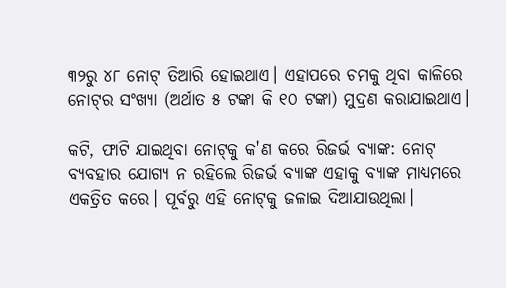୩୨ରୁ ୪୮ ନୋଟ୍‌ ତିଆରି ହୋଇଥାଏ। ଏହାପରେ ଚମକୁ ଥିବା କାଳିରେ ନୋଟ୍‌ର ସଂଖ୍ୟା (ଅର୍ଥାତ ୫ ଟଙ୍କା କି ୧୦ ଟଙ୍କା) ମୁଦ୍ରଣ କରାଯାଇଥାଏ।

କଟି, ଫାଟି ଯାଇଥିବା ନୋଟ୍‌କୁ କ'ଣ କରେ ରିଜର୍ଭ ବ୍ୟାଙ୍କ: ନୋଟ୍‌ ବ୍ୟବହାର ଯୋଗ୍ୟ ନ ରହିଲେ ରିଜର୍ଭ ବ୍ୟାଙ୍କ ଏହାକୁ ବ୍ୟାଙ୍କ ମାଧ୍ୟମରେ ଏକତ୍ରିତ କରେ। ପୂର୍ବରୁ ଏହି ନୋଟ୍‌କୁ ଜଳାଇ ଦିଆଯାଉଥିଲା।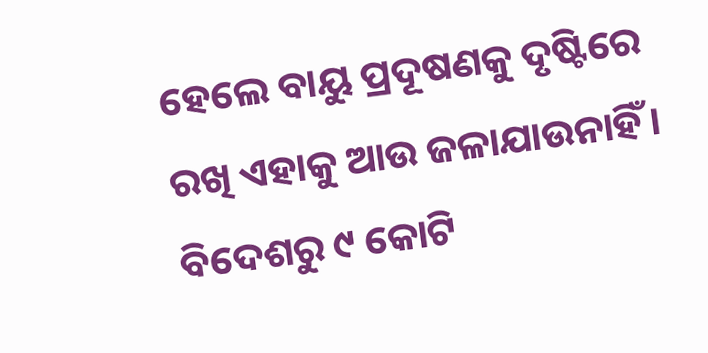ହେଲେ ବାୟୁ ପ୍ରଦୂଷଣକୁ ଦୃଷ୍ଟିରେ ରଖି ଏହାକୁ ଆଉ ଜଳାଯାଉନାହିଁ। ବିଦେଶରୁ ୯ କୋଟି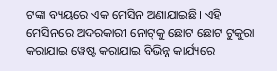ଟଙ୍କା ବ୍ୟୟରେ ଏକ ମେସିନ ଅଣାଯାଇଛି। ଏହି ମେସିନରେ ଅଦରକାରୀ ନୋଟ୍‌କୁ ଛୋଟ ଛୋଟ ଟୁକୁରା କରାଯାଇ ୱେଷ୍ଟ କରାଯାଇ ବିଭିନ୍ନ କାର୍ଯ୍ୟରେ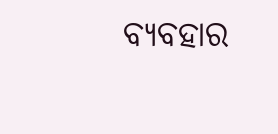ବ୍ୟବହାର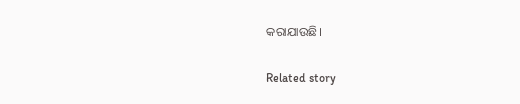କରାଯାଉଛି।

Related story